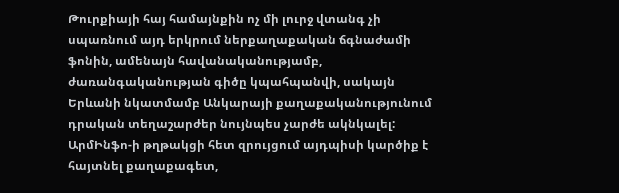Թուրքիայի հայ համայնքին ոչ մի լուրջ վտանգ չի սպառնում այդ երկրում ներքաղաքական ճգնաժամի ֆոնին, ամենայն հավանականությամբ, ժառանգականության գիծը կպահպանվի, սակայն Երևանի նկատմամբ Անկարայի քաղաքականությունում դրական տեղաշարժեր նույնպես չարժե ակնկալել: ԱրմԻնֆո-ի թղթակցի հետ զրույցում այդպիսի կարծիք է հայտնել քաղաքագետ,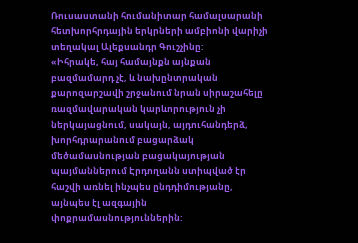Ռուսաստանի հումանիտար համալսարանի հետխորհրդային երկրների ամբիոնի վարիչի տեղակալ Ալեքսանդր Գուշչինը:
«Իհրակե, հայ համայնքն այնքան բազմամարդ չէ, և նախընտրական քարոզարշավի շրջանում նրան սիրաշահելը ռազմավարական կարևորություն չի ներկայացնում, սակայն, այդուհանդերձ, խորհդրարանում բացարձակ մեծամասնության բացակայության պայմաններում Էրդողանն ստիպված էր հաշվի առնել ինչպես ընդդիմությանը, այնպես էլ ազգային փոքրամասնություններին: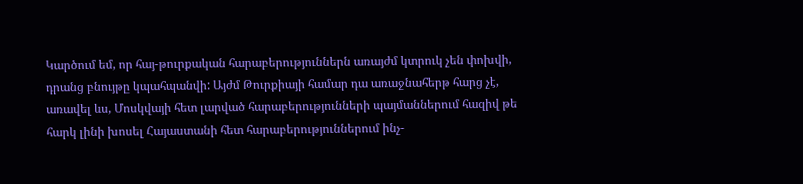Կարծում եմ, որ հայ-թուրքական հարաբերություններն առայժմ կտրուկ չեն փոխվի, դրանց բնույթը կպահպանվի: Այժմ Թուրքիայի համար դա առաջնահերթ հարց չէ, առավել ևս, Մոսկվայի հետ լարված հարաբերությունների պայմաններում հազիվ թե հարկ լինի խոսել Հայաստանի հետ հարաբերություններում ինչ-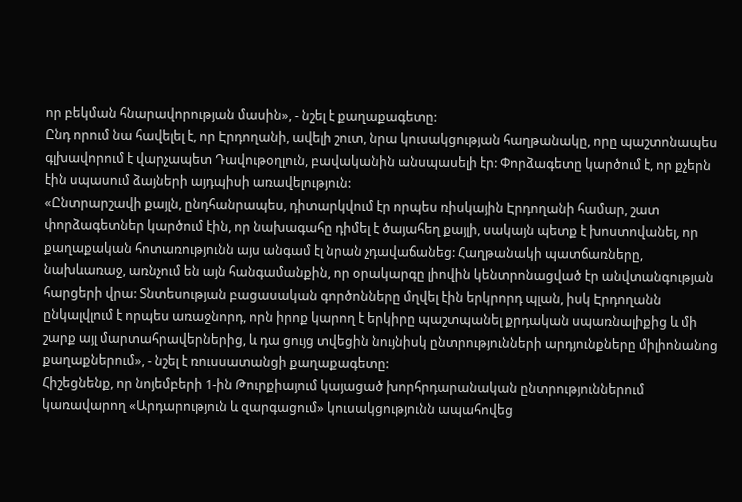որ բեկման հնարավորության մասին», - նշել է քաղաքագետը:
Ընդ որում նա հավելել է, որ Էրդողանի, ավելի շուտ, նրա կուսակցության հաղթանակը, որը պաշտոնապես գլխավորում է վարչապետ Դավութօղլուն, բավականին անսպասելի էր: Փորձագետը կարծում է, որ քչերն էին սպասում ձայների այդպիսի առավելություն:
«Ընտրարշավի քայլն, ընդհանրապես, դիտարկվում էր որպես ռիսկային Էրդողանի համար, շատ փորձագետներ կարծում էին, որ նախագահը դիմել է ծայահեղ քայլի, սակայն պետք է խոստովանել, որ քաղաքական հոտառությունն այս անգամ էլ նրան չդավաճանեց: Հաղթանակի պատճառները, նախևառաջ, առնչում են այն հանգամանքին, որ օրակարգը լիովին կենտրոնացված էր անվտանգության հարցերի վրա: Տնտեսության բացասական գործոնները մղվել էին երկրորդ պլան, իսկ Էրդողանն ընկալվլում է որպես առաջնորդ, որն իրոք կարող է երկիրը պաշտպանել քրդական սպառնալիքից և մի շարք այլ մարտահրավերներից, և դա ցույց տվեցին նույնիսկ ընտրությունների արդյունքները միլիոնանոց քաղաքներում», - նշել է ռուսսատանցի քաղաքագետը:
Հիշեցնենք, որ նոյեմբերի 1-ին Թուրքիայում կայացած խորհրդարանական ընտրություններում կառավարող «Արդարություն և զարգացում» կուսակցությունն ապահովեց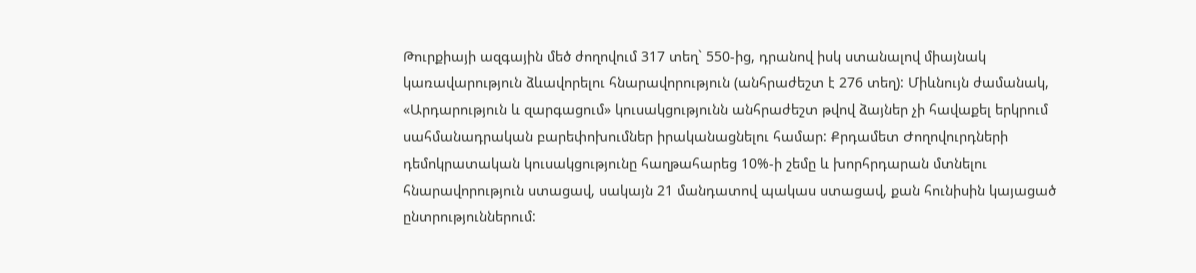Թուրքիայի ազգային մեծ ժողովում 317 տեղ` 550-ից, դրանով իսկ ստանալով միայնակ կառավարություն ձևավորելու հնարավորություն (անհրաժեշտ է 276 տեղ): Միևնույն ժամանակ, «Արդարություն և զարգացում» կուսակցությունն անհրաժեշտ թվով ձայներ չի հավաքել երկրում սահմանադրական բարեփոխումներ իրականացնելու համար: Քրդամետ Ժողովուրդների դեմոկրատական կուսակցությունը հաղթահարեց 10%-ի շեմը և խորհրդարան մտնելու հնարավորություն ստացավ, սակայն 21 մանդատով պակաս ստացավ, քան հունիսին կայացած ընտրություններում: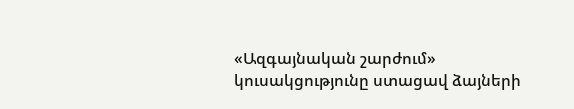«Ազգայնական շարժում» կուսակցությունը ստացավ ձայների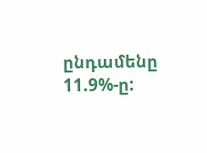ընդամենը 11.9%-ը: